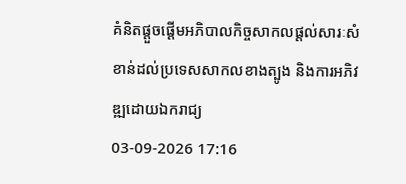គំនិតផ្តួចផ្តើមអភិបាលកិច្ចសាកលផ្តល់សារៈសំខាន់ដល់ប្រទេសសាកលខាងត្បូង និងការអភិវឌ្ឍដោយឯករាជ្យ
03-09-2026 17:16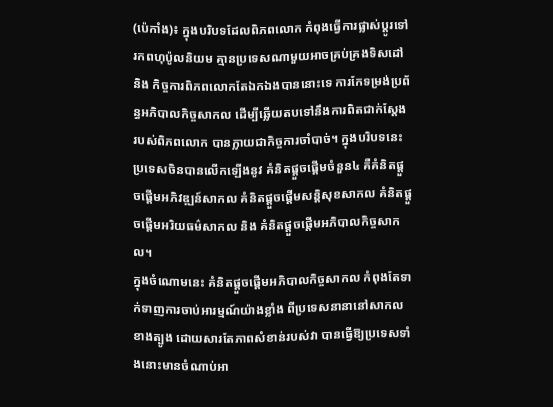(ប៉េកាំង)៖ ក្នុងបរិបទដែលពិភពលោក កំពុងធ្វើការផ្លាស់ប្តូរទៅរកពហុប៉ូលនិយម គ្មានប្រទេសណាមួយអាចគ្រប់គ្រងទិសដៅ និង កិច្ចការពិភពលោកតែឯកឯងបាននោះទេ ការកែទម្រង់ប្រព័ន្ធអភិបាលកិច្ចសាកល ដើម្បីឆ្លើយតបទៅនឹងការពិតជាក់ស្តែង របស់ពិភពលោក បានក្លាយជាកិច្ចការចាំបាច់។ ក្នុងបរិបទនេះ ប្រទេសចិនបានលើកឡើងនូវ គំនិតផ្តួចផ្តើមចំនួន៤ គឺគំនិតផ្តួចផ្តើមអភិវឌ្ឍន៍សាកល គំនិតផ្តួចផ្តើមសន្តិសុខសាកល គំនិតផ្តួចផ្តើមអរិយធម៌សាកល និង គំនិតផ្តួចផ្តើមអភិបាលកិច្ចសាកល។
ក្នុងចំណោមនេះ គំនិតផ្តួចផ្តើមអភិបាលកិច្ចសាកល កំពុងតែទាក់ទាញការចាប់អារម្មណ៍យ៉ាងខ្លាំង ពីប្រទេសនានានៅសាកលខាងត្បូង ដោយសារតែភាពសំខាន់របស់វា បានធ្វើឱ្យប្រទេសទាំងនោះមានចំណាប់អា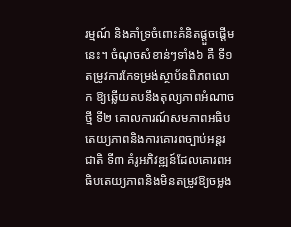រម្មណ៍ និងគាំទ្រចំពោះគំនិតផ្តួចផ្តើមនេះ។ ចំណុចសំខាន់ៗទាំង៦ គឺ ទី១ តម្រូវការកែទម្រង់ស្ថាប័នពិភពលោក ឱ្យឆ្លើយតបនឹងតុល្យភាពអំណាចថ្មី ទី២ គោលការណ៍សមភាពអធិបតេយ្យភាពនិងការគោរពច្បាប់អន្តរជាតិ ទី៣ គំរូអភិវឌ្ឍន៍ដែលគោរពអធិបតេយ្យភាពនិងមិនតម្រូវឱ្យចម្លង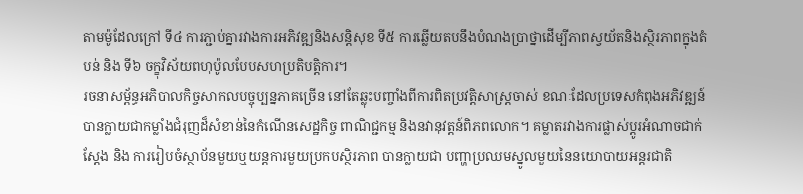តាមម៉ូដែលក្រៅ ទី៤ ការភ្ជាប់គ្នារវាងការអភិវឌ្ឍនិងសន្តិសុខ ទី៥ ការឆ្លើយតបនឹងបំណងប្រាថ្នាដើម្បីភាពស្វយ័តនិងស្ថិរភាពក្នុងតំបន់ និង ទី៦ ចក្ខុវិស័យពហុប៉ូលបែបសហប្រតិបត្តិការ។
រចនាសម្ព័ន្ធអភិបាលកិច្ចសាកលបច្ចុប្បន្នភាគច្រើន នៅតែឆ្លុះបញ្ចាំងពីការពិតប្រវត្តិសាស្ត្រចាស់ ខណៈដែលប្រទេសកំពុងអភិវឌ្ឍន៍ បានក្លាយជាកម្លាំងជំរុញដ៏សំខាន់នៃកំណើនសេដ្ឋកិច្ច ពាណិជ្ជកម្ម និងនវានុវត្តន៍ពិភពលោក។ គម្លាតរវាងការផ្លាស់ប្តូរអំណាចជាក់ស្តែង និង ការរៀបចំស្ថាប័នមួយឬយន្តការមួយប្រកបស្ថិរភាព បានក្លាយជា បញ្ហាប្រឈមស្នូលមួយនៃនយោបាយអន្តរជាតិ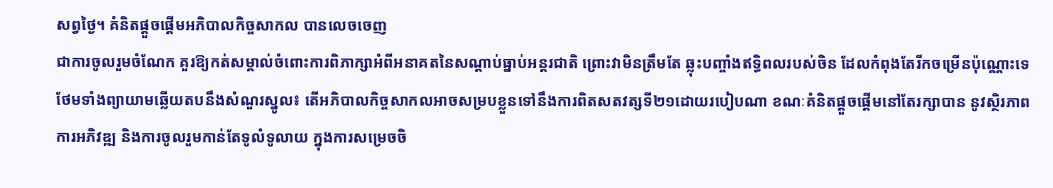សព្វថ្ងៃ។ គំនិតផ្តួចផ្តើមអភិបាលកិច្ចសាកល បានលេចចេញ
ជាការចូលរួមចំណែក គួរឱ្យកត់សម្គាល់ចំពោះការពិភាក្សាអំពីអនាគតនៃសណ្តាប់ធ្នាប់អន្តរជាតិ ព្រោះវាមិនត្រឹមតែ ឆ្លុះបញ្ចាំងឥទ្ធិពលរបស់ចិន ដែលកំពុងតែរីកចម្រើនប៉ុណ្ណោះទេ ថែមទាំងព្យាយាមឆ្លើយតបនឹងសំណួរស្នូល៖ តើអភិបាលកិច្ចសាកលអាចសម្របខ្លួនទៅនឹងការពិតសតវត្សទី២១ដោយរបៀបណា ខណៈគំនិតផ្តួចផ្តើមនៅតែរក្សាបាន នូវស្ថិរភាព ការអភិវឌ្ឍ និងការចូលរួមកាន់តែទូលំទូលាយ ក្នុងការសម្រេចចិ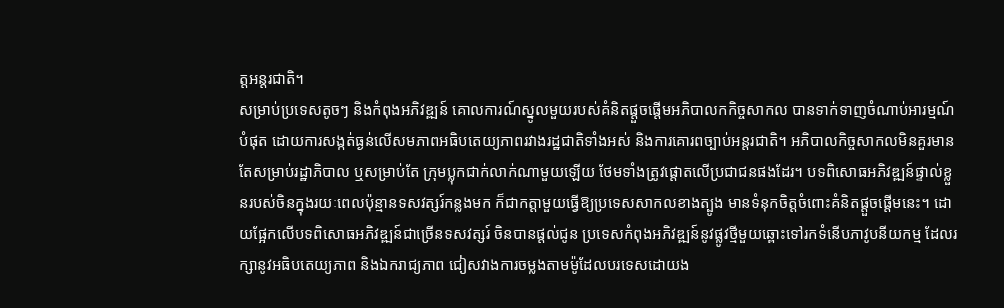ត្តអន្តរជាតិ។
សម្រាប់ប្រទេសតូចៗ និងកំពុងអភិវឌ្ឍន៍ គោលការណ៍ស្នូលមួយរបស់គំនិតផ្តួចផ្តើមអភិបាលកកិច្ចសាកល បានទាក់ទាញចំណាប់អារម្មណ៍បំផុត ដោយការសង្កត់ធ្ងន់លើសមភាពអធិបតេយ្យភាពរវាងរដ្ឋជាតិទាំងអស់ និងការគោរពច្បាប់អន្តរជាតិ។ អភិបាលកិច្ចសាកលមិនគួរមានតែសម្រាប់រដ្ឋាភិបាល ឬសម្រាប់តែ ក្រុមប្លុកជាក់លាក់ណាមួយឡើយ ថែមទាំងត្រូវផ្តោតលើប្រជាជនផងដែរ។ បទពិសោធអភិវឌ្ឍន៍ផ្ទាល់ខ្លួនរបស់ចិនក្នុងរយៈពេលប៉ុន្មានទសវត្សរ៍កន្លងមក ក៏ជាកត្តាមួយធ្វើឱ្យប្រទេសសាកលខាងត្បូង មានទំនុកចិត្តចំពោះគំនិតផ្តួចផ្តើមនេះ។ ដោយផ្អែកលើបទពិសោធអភិវឌ្ឍន៍ជាច្រើនទសវត្សរ៍ ចិនបានផ្តល់ជូន ប្រទេសកំពុងអភិវឌ្ឍន៍នូវផ្លូវថ្មីមួយឆ្ពោះទៅរកទំនើបភាវូបនីយកម្ម ដែលរក្សានូវអធិបតេយ្យភាព និងឯករាជ្យភាព ជៀសវាងការចម្លងតាមម៉ូដែលបរទេសដោយង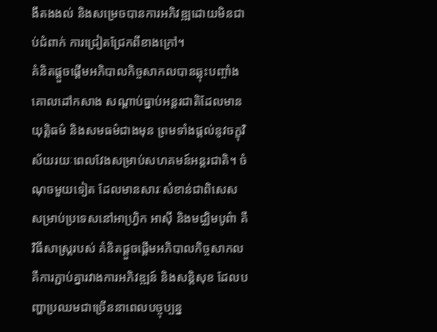ងឹតងងល់ និងសម្រេចបានការអភិវឌ្ឍដោយមិនជាប់ជំពាក់ ការជ្រៀតជ្រែកពីខាងក្រៅ។
គំនិតផ្តួចផ្តើមអភិបាលកិច្ចសាកលបានឆ្លុះបញ្ចាំងគោលដៅកសាង សណ្តាប់ធ្នាប់អន្តរជាតិដែលមានយុត្តិធម៌ និងសមធម៌ជាងមុន ព្រមទាំងផ្តល់នូវចក្ខុវិស័យរយៈពេលវែងសម្រាប់សហគមន៍អន្តរជាតិ។ ចំណុចមួយទៀត ដែលមានសារៈសំខាន់ជាពិសេស សម្រាប់ប្រទេសនៅអាហ្វ្រិក អាស៊ី និងមជ្ឈិមបូព៌ា គឺវិធីសាស្ត្ររបស់ គំនិតផ្តួចផ្តើមអភិបាលកិច្ចសាកល គឺការភ្ជាប់គ្នារវាងការអភិវឌ្ឍន៍ និងសន្តិសុខ ដែលបញ្ហាប្រឈមជាច្រើននាពេលបច្ចុប្បន្ន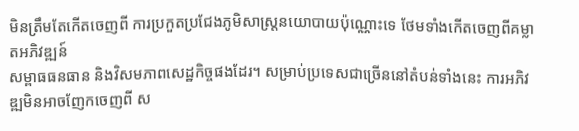មិនត្រឹមតែកើតចេញពី ការប្រកួតប្រជែងភូមិសាស្ត្រនយោបាយប៉ុណ្ណោះទេ ថែមទាំងកើតចេញពីគម្លាតអភិវឌ្ឍន៍
សម្ពាធធនធាន និងវិសមភាពសេដ្ឋកិច្ចផងដែរ។ សម្រាប់ប្រទេសជាច្រើននៅតំបន់ទាំងនេះ ការអភិវឌ្ឍមិនអាចញែកចេញពី ស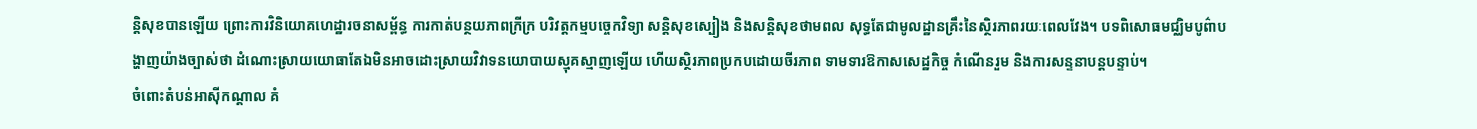ន្តិសុខបានឡើយ ព្រោះការវិនិយោគហេដ្ឋារចនាសម្ព័ន្ធ ការកាត់បន្ថយភាពក្រីក្រ បរិវត្តកម្មបច្ចេកវិទ្យា សន្តិសុខស្បៀង និងសន្តិសុខថាមពល សុទ្ធតែជាមូលដ្ឋានគ្រឹះនៃស្ថិរភាពរយៈពេលវែង។ បទពិសោធមជ្ឈិមបូព៌ាបង្ហាញយ៉ាងច្បាស់ថា ដំណោះស្រាយយោធាតែឯមិនអាចដោះស្រាយវិវាទនយោបាយស្មុគស្មាញឡើយ ហើយស្ថិរភាពប្រកបដោយចីរភាព ទាមទារឱកាសសេដ្ឋកិច្ច កំណើនរួម និងការសន្ទនាបន្តបន្ទាប់។
ចំពោះតំបន់អាស៊ីកណ្តាល គំ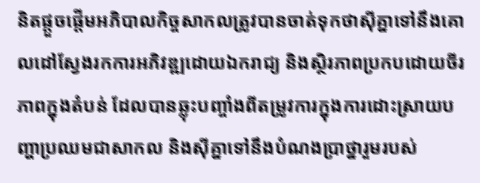និតផ្តួចផ្តើមអភិបាលកិច្ចសាកលត្រូវបានចាត់ទុកថាស៊ីគ្នាទៅនឹងគោលដៅស្វែងរកការអភិវឌ្ឍដោយឯករាជ្យ និងស្ថិរភាពប្រកបដោយចីរភាពក្នុងតំបន់ ដែលបានឆ្លុះបញ្ចាំងពីតម្រូវការក្នុងការដោះស្រាយបញ្ហាប្រឈមជាសាកល និងស៊ីគ្នាទៅនឹងបំណងប្រាថ្នារួមរបស់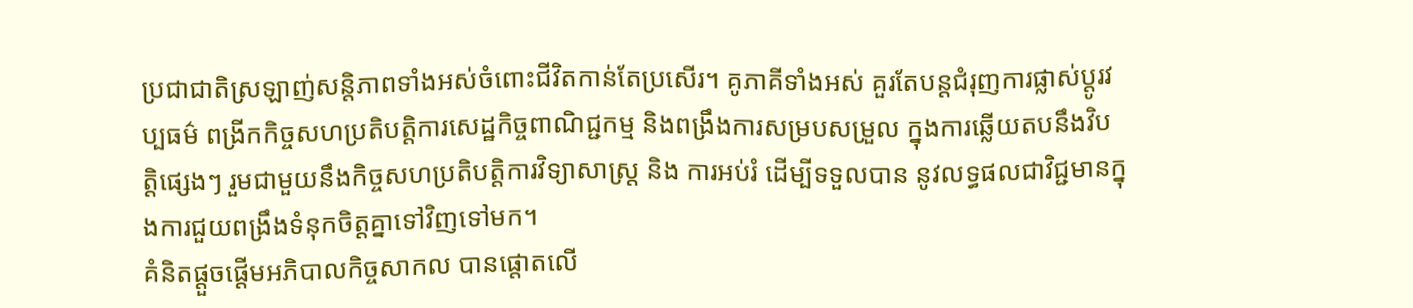ប្រជាជាតិស្រឡាញ់សន្តិភាពទាំងអស់ចំពោះជីវិតកាន់តែប្រសើរ។ គូភាគីទាំងអស់ គួរតែបន្តជំរុញការផ្លាស់ប្តូរវប្បធម៌ ពង្រីកកិច្ចសហប្រតិបត្តិការសេដ្ឋកិច្ចពាណិជ្ជកម្ម និងពង្រឹងការសម្របសម្រួល ក្នុងការឆ្លើយតបនឹងវិបត្តិផ្សេងៗ រួមជាមួយនឹងកិច្ចសហប្រតិបត្តិការវិទ្យាសាស្ត្រ និង ការអប់រំ ដើម្បីទទួលបាន នូវលទ្ធផលជាវិជ្ជមានក្នុងការជួយពង្រឹងទំនុកចិត្តគ្នាទៅវិញទៅមក។
គំនិតផ្តួចផ្តើមអភិបាលកិច្ចសាកល បានផ្តោតលើ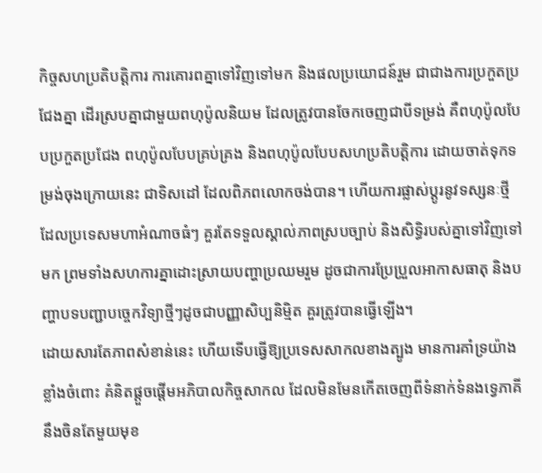កិច្ចសហប្រតិបត្តិការ ការគោរពគ្នាទៅវិញទៅមក និងផលប្រយោជន៍រួម ជាជាងការប្រកួតប្រជែងគ្នា ដើរស្របគ្នាជាមួយពហុប៉ូលនិយម ដែលត្រូវបានចែកចេញជាបីទម្រង់ គឺពហុប៉ូលបែបប្រកួតប្រជែង ពហុប៉ូលបែបគ្រប់គ្រង និងពហុប៉ូលបែបសហប្រតិបត្តិការ ដោយចាត់ទុកទម្រង់ចុងក្រោយនេះ ជាទិសដៅ ដែលពិភពលោកចង់បាន។ ហើយការផ្លាស់ប្តូរនូវទស្សនៈថ្មី ដែលប្រទេសមហាអំណាចធំៗ គួរតែទទួលស្គាល់ភាពស្របច្បាប់ និងសិទ្ធិរបស់គ្នាទៅវិញទៅមក ព្រមទាំងសហការគ្នាដោះស្រាយបញ្ហាប្រឈមរួម ដូចជាការប្រែប្រួលអាកាសធាតុ និងបញ្ហាបទបញ្ជាបច្ចេកវិទ្យាថ្មីៗដូចជាបញ្ញាសិប្បនិម្មិត គួរត្រូវបានធ្វើឡើង។
ដោយសារតែភាពសំខាន់នេះ ហើយទើបធ្វើឱ្យប្រទេសសាកលខាងត្បូង មានការគាំទ្រយ៉ាងខ្លាំងចំពោះ គំនិតផ្តួចផ្តើមអភិបាលកិច្ចសាកល ដែលមិនមែនកើតចេញពីទំនាក់ទំនងទ្វេភាគី នឹងចិនតែមួយមុខ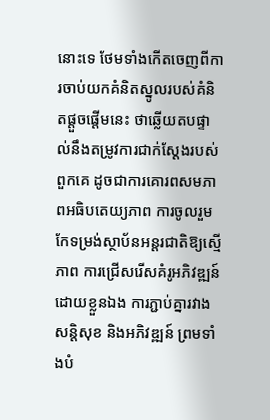នោះទេ ថែមទាំងកើតចេញពីការចាប់យកគំនិតស្នូលរបស់គំនិតផ្តួចផ្តើមនេះ ថាឆ្លើយតបផ្ទាល់នឹងតម្រូវការជាក់ស្តែងរបស់ពួកគេ ដូចជាការគោរពសមភាពអធិបតេយ្យភាព ការចូលរួមកែទម្រង់ស្ថាប័នអន្តរជាតិឱ្យស្មើភាព ការជ្រើសរើសគំរូអភិវឌ្ឍន៍ដោយខ្លួនឯង ការភ្ជាប់គ្នារវាងសន្តិសុខ និងអភិវឌ្ឍន៍ ព្រមទាំងបំ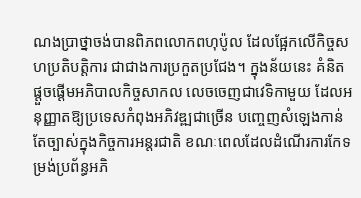ណងប្រាថ្នាចង់បានពិភពលោកពហុប៉ូល ដែលផ្អែកលើកិច្ចសហប្រតិបត្តិការ ជាជាងការប្រកួតប្រជែង។ ក្នុងន័យនេះ គំនិតផ្តួចផ្តើមអភិបាលកិច្ចសាកល លេចចេញជាវេទិកាមួយ ដែលអនុញ្ញាតឱ្យប្រទេសកំពុងអភិវឌ្ឍជាច្រើន បញ្ចេញសំឡេងកាន់តែច្បាស់ក្នុងកិច្ចការអន្តរជាតិ ខណៈពេលដែលដំណើរការកែទម្រង់ប្រព័ន្ធអភិ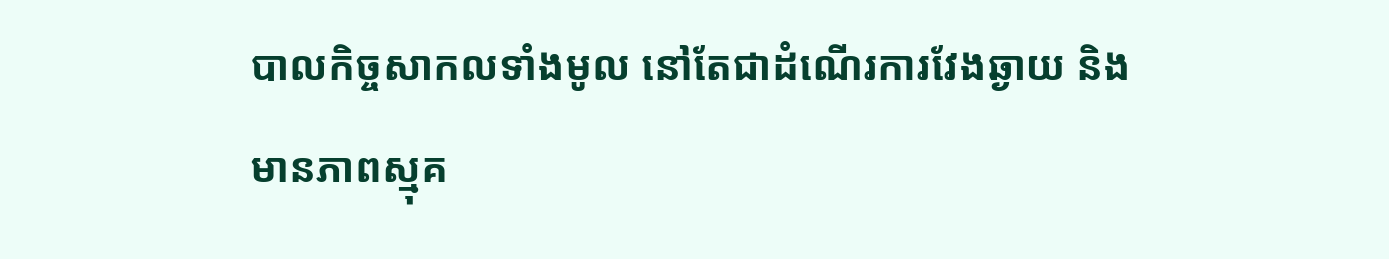បាលកិច្ចសាកលទាំងមូល នៅតែជាដំណើរការវែងឆ្ងាយ និងមានភាពស្មុគ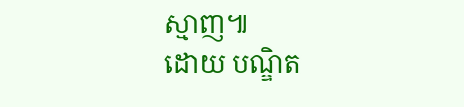ស្មាញ៕
ដោយ បណ្ឌិត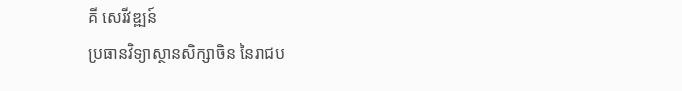គី សេរីវឌ្ឍន៍
ប្រធានវិទ្យាស្ថានសិក្សាចិន នៃរាជប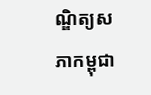ណ្ឌិត្យសភាកម្ពុជា